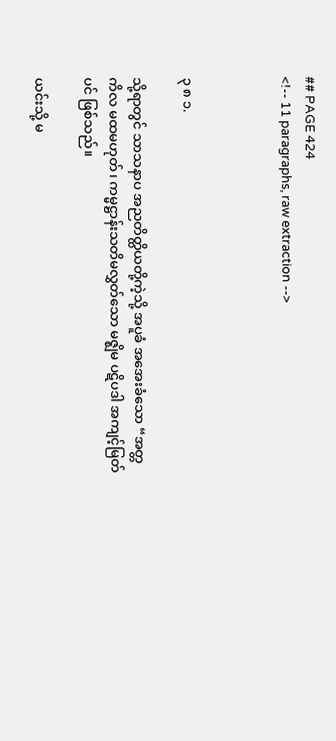## PAGE 424
<!-- 11 paragraphs, raw extraction -->



၃ ၈ ၁.

သို့ရာတွင် သာသနာပ အညတိတ္ထိယတို့ကဲ့သို့ အပူခံ အအေးခံသော “အတ္တ ကိလ မထမဟုတ်၊ ကမ္မဋ္ဌာန်းသတိမလွှတ်သော မဇ္ဈိမ ပဋိပဒါ အကျင့်မြတ်ပင် ဖြစ်သည်။

ယင်းသို့ မ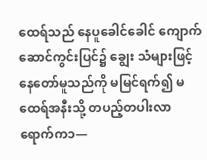ထေရ်သည် နေပူခေါင်ခေါင် ကျောက်ဆောင်ကွင်းပြင်၌ ချွေး သံများဖြင့် နေတော်မူသည်ကို မမြင်ရက်၍ မထေရ်အနီးသို့ တပည့်တပါးလာ ရောက်က၁—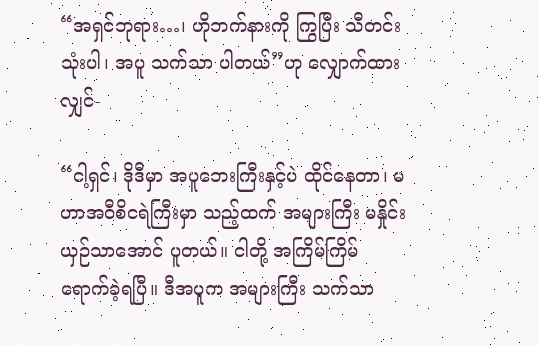“အရှင်ဘုရား…၊ ဟိုဘက်နားကို ကြွပြီး သီတင်းသုံးပါ၊ အပူ သက်သာ ပါတယ်”ဟု လျှောက်ထားလျှင်-

“ငါ့ရှင်၊ ဒိုဒီမှာ အပူဘေးကြီးနှင့်ပဲ ထိုင်နေတာ၊ မဟာအဝီစိငရဲကြီးမှာ သည့်ထက် အများကြီး မနှိုင်းယှဉ်သာအောင် ပူတယ်။ ငါတို့ အကြိမ်ကြိမ် ရောက်ခဲ့ရပြီ။ ဒီအပူက အများကြီး သက်သာ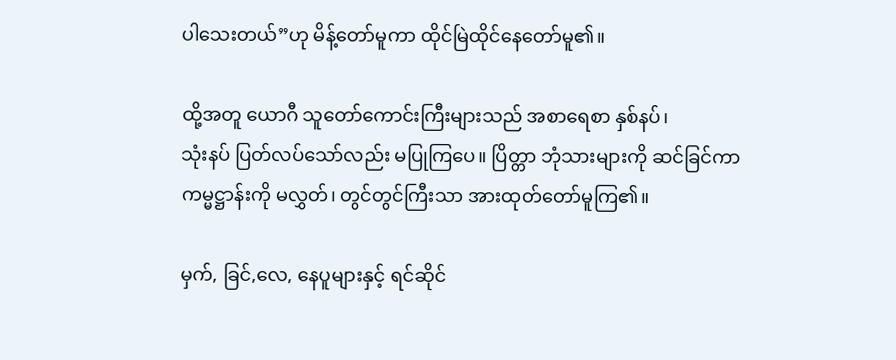ပါသေးတယ်”ဟု မိန့်တော်မူကာ ထိုင်မြဲထိုင်နေတော်မူ၏။

ထို့အတူ ယောဂီ သူတော်ကောင်းကြီးများသည် အစာရေစာ နှစ်နပ်၊
သုံးနပ် ပြတ်လပ်သော်လည်း မပြုကြပေ။ ပြိတ္တာ ဘုံသားများကို ဆင်ခြင်ကာ ကမ္မဋ္ဌာန်းကို မလွှတ်၊ တွင်တွင်ကြီးသာ အားထုတ်တော်မူကြ၏။

မှက်, ခြင်,လေ, နေပူများနှင့် ရင်ဆိုင်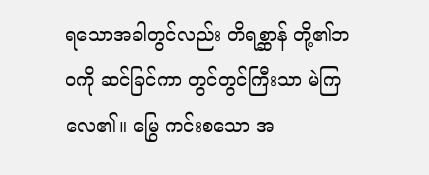ရသောအခါတွင်လည်း တိရစ္ဆာန် တို့၏ဘဝကို ဆင်ခြင်ကာ တွင်တွင်ကြီးသာ မဲကြလေ၏။ မြွေ ကင်းစသော အ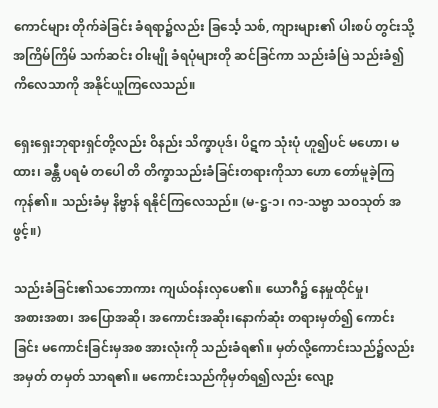ကောင်များ တိုက်ခဲခြင်း ခံရရာ၌လည်း ခြင်္သေ့ သစ်, ကျားများ၏ ပါးစပ် တွင်းသို့ အကြိမ်ကြိမ် သက်ဆင်း ဝါးမျို ခံရပုံများတို ဆင်ခြင်ကာ သည်းခံမြဲ သည်းခံ၍ ကိလေသာကို အနိုင်ယူကြလေသည်။

ရှေးရှေးဘုရားရှင်တို့လည်း ဝိနည်း သိက္ခာပုဒ်၊ ပိဋက သုံးပုံ ဟူ၍ပင် မဟော၊ မထား၊ ခန္တီ ပရမံ တပေါ တိ တိက္ခာသည်းခံခြင်းတရားကိုသာ ဟော တော်မူခဲ့ကြကုန်၏။ သည်းခံမှ နိဗ္ဗာန် ရနိုင်ကြလေသည်။ (မ-ဋ္ဌ-၁၊ ဂ၁-သဗ္ဗာ သဝသုတ် အဖွင့်။)

သည်းခံခြင်း၏သဘောကား ကျယ်ဝန်းလှပေ၏။ ယောဂီ၌ နေမှုထိုင်မှု၊
အစားအစာ၊ အပြောအဆို၊ အကောင်းအဆိုး၊နောက်ဆုံး တရားမှတ်၍ ကောင်း ခြင်း မကောင်းခြင်းမှအစ အားလုံးကို သည်းခံရ၏။ မှတ်လို့ကောင်းသည်၌လည်း အမှတ် တမှတ် သာရ၏။ မကောင်းသည်ကိုမှတ်ရ၍လည်း လျော့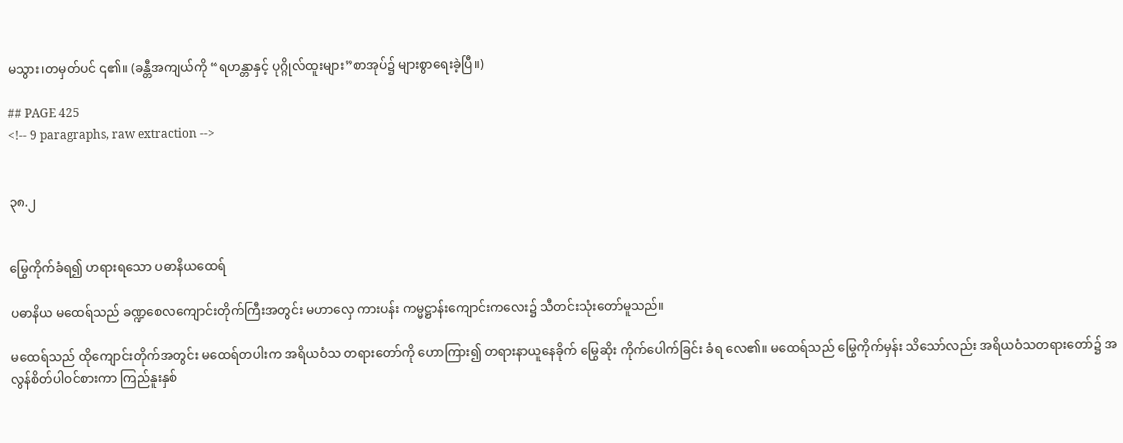မသွား၊တမှတ်ပင် ၎၏။ (ခန္တီအကျယ်ကို “ရဟန္တာနှင့် ပုဂ္ဂိုလ်ထူးများ”စာအုပ်၌ များစွာရေးခဲ့ပြီ။)

## PAGE 425
<!-- 9 paragraphs, raw extraction -->


၃၈.၂


မြွေကိုက်ခံရ၍ ဟရားရသော ပဓာနိယထေရ်

ပဓာနိယ မထေရ်သည် ခဏ္ဍစေလကျောင်းတိုက်ကြီးအတွင်း မဟာလှေ ကားပန်း ကမ္မဋ္ဌာန်းကျောင်းကလေး၌ သီတင်းသုံးတော်မူသည်။

မထေရ်သည် ထိုကျောင်းတိုက်အတွင်း မထေရ်တပါးက အရိယဝံသ တရားတော်ကို ဟောကြား၍ တရားနာယူနေခိုက် မြွေဆိုး ကိုက်ပေါက်ခြင်း ခံရ လေ၏။ မထေရ်သည် မြွေကိုက်မှန်း သိသော်လည်း အရိယဝံသတရားတော်၌ အလွန်စိတ်ပါဝင်စားကာ ကြည်နူးနှစ်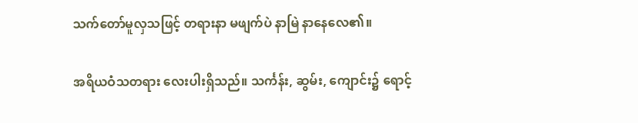သက်တော်မူလှသဖြင့် တရားနာ မဖျက်ပဲ နာမြဲ နာနေလေ၏။

အရိယဝံသတရား လေးပါးရှိသည်။ သင်္ကန်း, ဆွမ်း, ကျောင်း၌ ရောင့်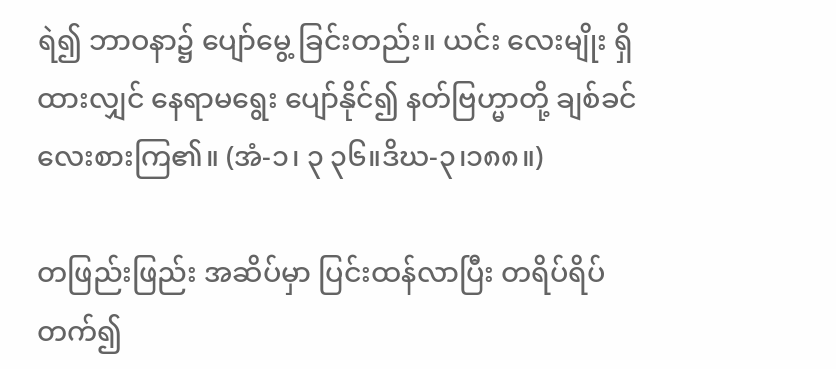ရဲ၍ ဘာဝနာ၌ ပျော်မွေ့ ခြင်းတည်း။ ယင်း လေးမျိုး ရှိထားလျှင် နေရာမရွေး ပျော်နိုင်၍ နတ်ဗြဟ္မာတို့ ချစ်ခင်လေးစားကြ၏။ (အံ-၁၊ ၃ ၃၆။ဒိဃ-၃၊၁၈၈။)

တဖြည်းဖြည်း အဆိပ်မှာ ပြင်းထန်လာပြီး တရိပ်ရိပ် တက်၍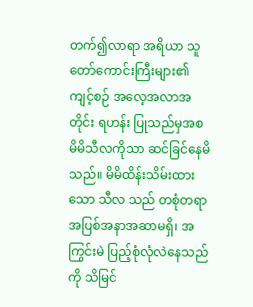တက်၍လာရာ အရိယာ သူတော်ကောင်းကြီးများ၏ ကျင့်စဉ် အလေ့အလာအတိုင်း ရဟန်း ပြုသည်မှအစ မိမိသီလကိုသာ ဆင်ခြင်နေမိသည်။ မိမိထိန်းသိမ်းထားသော သီလ သည် တစုံတရာ အပြစ်အနာအဆာမရှိ၊ အကြွင်းမဲ ပြည့်စုံလုံလဲနေသည်ကို သိမြင်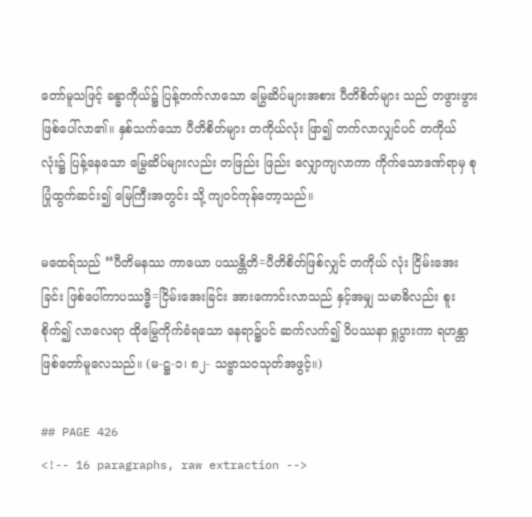တော်မူသဖြင့် ခန္ဓာကိုယ်၌ ပြန့်တက်လာသော မြွေဆိပ်များအစား ပီတိစိတ်များ သည် တဖွားဖွား ဖြစ်ပေါ်လာ၏။ နှစ်သက်သော ပီတိစိတ်များ တကိုယ်လုံး ဖြာ၍ တက်လာလျှင်ပင် တကိုယ်လုံး၌ ပြန့်နေသော မြွေဆိပ်များလည်း တဖြည်း ဖြည်း လျှောကျလာကာ ကိုက်သောဒဏ်ရာမှ စုပြုံထွက်ဆင်း၍ မြေကြီးအတွင်း သို့ ကျဝင်ကုန်တော့သည်။

မထေရ်သည် “ပီတိမနဿ ကာယော ပဿန္တိတိ=ပီတိစိတ်ဖြစ်လျှင် တကိုယ် လုံး ငြိမ်းအေးခြင်း ဖြစ်ပေါ်ကာပဿဒ္ဓိ=ငြိမ်းအေးခြင်း အားကောင်းလာသည် နှင့်အမျှ သမာဓိလည်း စူးစိုက်၍ လာလေရာ ထိုမြွေကိုက်ခံရသော နေရာ၌ပင် ဆက်လက်၍ ဝိပဿနာ ရှုပွားကာ ရဟန္တာ ဖြစ်တော်မူလေသည်။ (မ-ဋ္ဌ-၁၊ ၈၂- သဗ္ဗာသဝသုတ်အဖွင့်။)

## PAGE 426
<!-- 16 paragraphs, raw extraction -->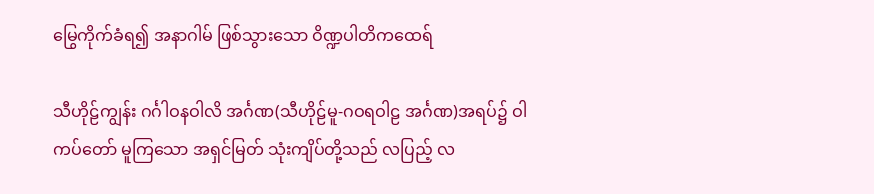မြွေကိုက်ခံရ၍ အနာဂါမ် ဖြစ်သွားသော ဝိဏ္ဍပါတိကထေရ်

သီဟိုဠ်ကျွန်း ဂင်္ဂါဝနဝါလိ အင်္ဂဏ(သီဟိုဠ်မူ-ဂဝရဝါဠ အင်္ဂဏ)အရပ်၌ ဝါကပ်တော် မူကြသော အရှင်မြတ် သုံးကျိပ်တို့သည် လပြည့် လ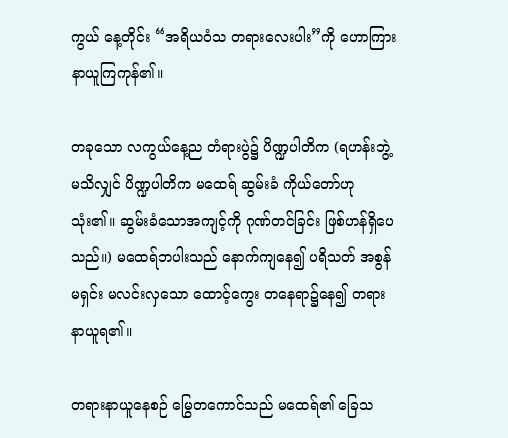ကွယ် နေ့တိုင်း “အရိယဝံသ တရားလေးပါး”ကို ဟောကြား နာယူကြကုန်၏။

တခုသော လကွယ်နေ့ည တံရားပွဲ၌ ပိဏ္ဍပါတိက (ရဟန်းဘွဲ့ မသိလျှင် ပိဏ္ဍပါတိက မထေရ် ဆွမ်းခံ ကိုယ်တော်ဟု သုံး၏။ ဆွမ်းခံသောအကျင့်ကို ဂုဏ်တင်ခြင်း ဖြစ်ဟန်ရှိပေသည်။) မထေရ်ဘပါးသည် နောက်ကျနေ၍ ပရိသတ် အစွန် မရှင်း မလင်းလှသော ထောင့်ကွေး တနေရာ၌နေ၍ တရားနာယူရ၏။

တရားနာယူနေစဉ် မြွေတကောင်သည် မထေရ်၏ ခြေသ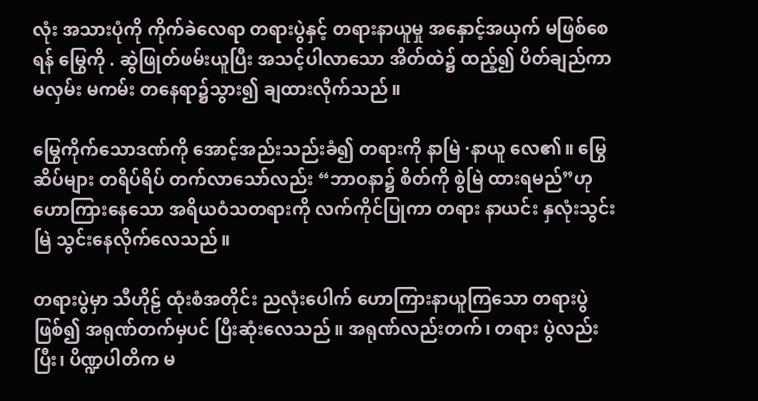လုံး အသားပုံကို ကိုက်ခဲလေရာ တရားပွဲနှင့် တရားနာယူမှု အနှောင့်အယှက် မဖြစ်စေရန် မြွေကို . ဆွဲဖြုတ်ဖမ်းယူပြီး အသင့်ပါလာသော အိတ်ထဲ၌ ထည့်၍ ပိတ်ချည်ကာ မလှမ်း မကမ်း တနေရာ၌သွား၍ ချထားလိုက်သည်။

မြွေကိုက်သောဒဏ်ကို အောင့်အည်းသည်းခံ၍ တရားကို နာမြဲ ·နာယူ လေ၏။ မြွေဆိပ်များ တရိပ်ရိပ် တက်လာသော်လည်း “ဘာဝနာ၌ စိတ်ကို စွဲမြဲ ထားရမည်”ဟု ဟောကြားနေသော အရိယဝံသတရားကို လက်ကိုင်ပြုကာ တရား နာယင်း နှလုံးသွင်းမြဲ သွင်းနေလိုက်လေသည်။

တရားပွဲမှာ သီဟိုဠ် ထုံးစံအတိုင်း ညလုံးပေါက် ဟောကြားနာယူကြသော တရားပွဲဖြစ်၍ အရုဏ်တက်မှပင် ပြီးဆုံးလေသည်။ အရုဏ်လည်းတက်၊ တရား ပွဲလည်းပြီး၊ ပိဏ္ဍပါတိက မ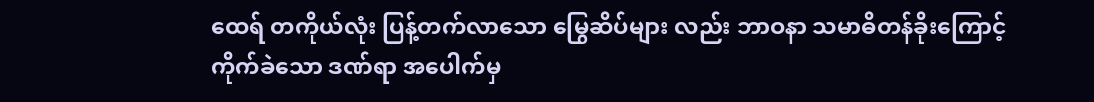ထေရ် တကိုယ်လုံး ပြန့်တက်လာသော မြွေဆိပ်များ လည်း ဘာဝနာ သမာဓိတန်ခိုးကြောင့် ကိုက်ခဲသော ဒဏ်ရာ အပေါက်မှ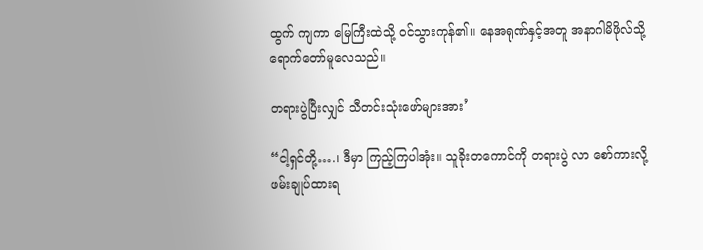ထွက် ကျကာ မြေကြီးထဲသို့ ဝင်သွားကုန်၏။ နေအရုဏ်နှင့်အတူ အနာဂါမိဖိုလ်သို့ ရောက်တော်မူလေသည်။

တရားပွဲပြီးလျှင် သီတင်းသုံးဖော်များအား’

“ငါ့ရှင်တို့….၊ ဒီမှာ ကြည့်ကြပါအုံး။ သူခိုးတကောင်ကို တရားပွဲ လာ စော်ကားလို့ ဖမ်းချုပ်ထားရ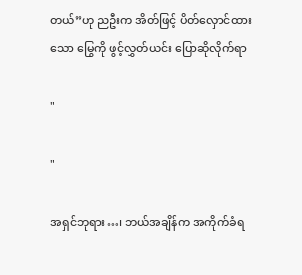တယ်”ဟု ညဦးက အိတ်ဖြင့် ပိတ်လှောင်ထားသော မြွေကို ဖွင့်လွှတ်ယင်း ပြောဆိုလိုက်ရာ

"

"

အရှင်ဘုရား…၊ ဘယ်အချိန်က အကိုက်ခံရ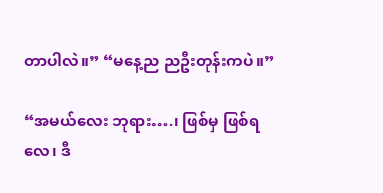တာပါလဲ။” “မနေ့ည ညဦးတုန်းကပဲ။”

“အမယ်လေး ဘုရား….၊ ဖြစ်မှ ဖြစ်ရလေ၊ ဒီ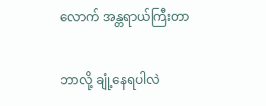လောက် အန္တရာယ်ကြီးတာ

ဘာလို့ ချုံ့နေရပါလဲ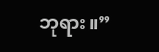ဘုရား။”